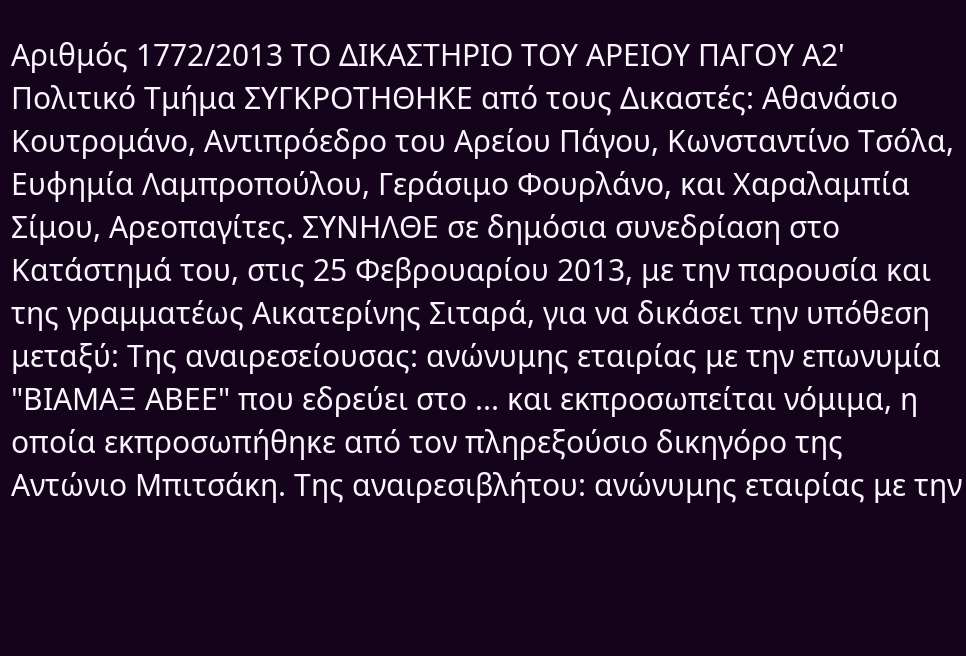Αριθμός 1772/2013 ΤΟ ΔΙΚΑΣΤΗΡΙΟ ΤΟΥ ΑΡΕΙΟΥ ΠΑΓΟΥ Α2' Πολιτικό Τμήμα ΣΥΓΚΡΟΤΗΘΗΚΕ από τους Δικαστές: Αθανάσιο Κουτρομάνο, Αντιπρόεδρο του Αρείου Πάγου, Κωνσταντίνο Τσόλα, Ευφημία Λαμπροπούλου, Γεράσιμο Φουρλάνο, και Χαραλαμπία Σίμου, Αρεοπαγίτες. ΣΥΝΗΛΘΕ σε δημόσια συνεδρίαση στο Κατάστημά του, στις 25 Φεβρουαρίου 2013, με την παρουσία και της γραμματέως Αικατερίνης Σιταρά, για να δικάσει την υπόθεση μεταξύ: Της αναιρεσείουσας: ανώνυμης εταιρίας με την επωνυμία "ΒΙΑΜΑΞ ΑΒΕΕ" που εδρεύει στο ... και εκπροσωπείται νόμιμα, η οποία εκπροσωπήθηκε από τον πληρεξούσιο δικηγόρο της Αντώνιο Μπιτσάκη. Της αναιρεσιβλήτου: ανώνυμης εταιρίας με την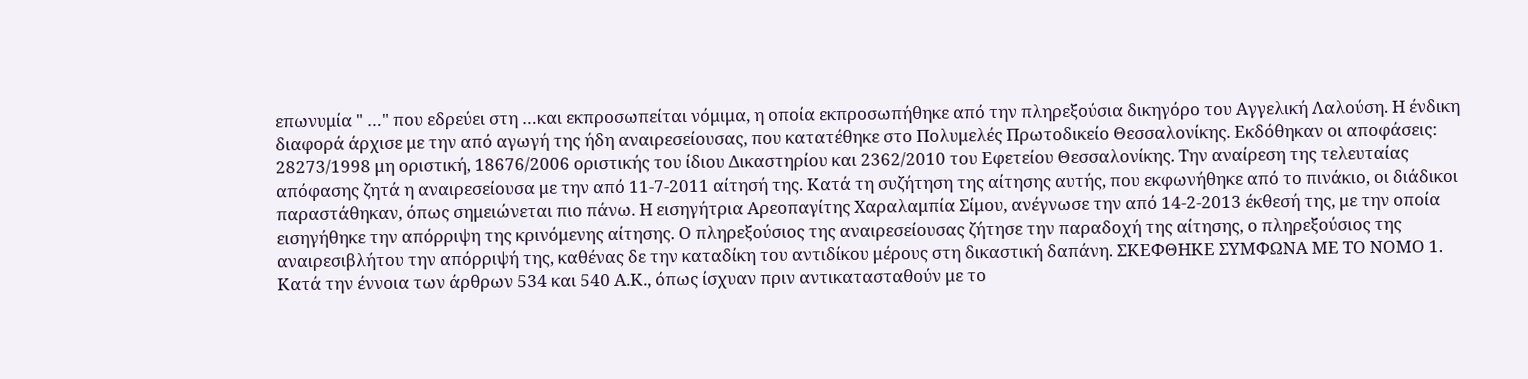επωνυμία " …" που εδρεύει στη …και εκπροσωπείται νόμιμα, η οποία εκπροσωπήθηκε από την πληρεξούσια δικηγόρο του Αγγελική Λαλούση. Η ένδικη διαφορά άρχισε με την από αγωγή της ήδη αναιρεσείουσας, που κατατέθηκε στο Πολυμελές Πρωτοδικείο Θεσσαλονίκης. Εκδόθηκαν οι αποφάσεις: 28273/1998 μη οριστική, 18676/2006 οριστικής του ίδιου Δικαστηρίου και 2362/2010 του Εφετείου Θεσσαλονίκης. Την αναίρεση της τελευταίας απόφασης ζητά η αναιρεσείουσα με την από 11-7-2011 αίτησή της. Κατά τη συζήτηση της αίτησης αυτής, που εκφωνήθηκε από το πινάκιο, οι διάδικοι παραστάθηκαν, όπως σημειώνεται πιο πάνω. Η εισηγήτρια Αρεοπαγίτης Χαραλαμπία Σίμου, ανέγνωσε την από 14-2-2013 έκθεσή της, με την οποία εισηγήθηκε την απόρριψη της κρινόμενης αίτησης. Ο πληρεξούσιος της αναιρεσείουσας ζήτησε την παραδοχή της αίτησης, ο πληρεξούσιος της αναιρεσιβλήτου την απόρριψή της, καθένας δε την καταδίκη του αντιδίκου μέρους στη δικαστική δαπάνη. ΣΚΕΦΘΗΚΕ ΣΥΜΦΩΝΑ ΜΕ ΤΟ ΝΟΜΟ 1. Κατά την έννοια των άρθρων 534 και 540 Α.Κ., όπως ίσχυαν πριν αντικατασταθούν με το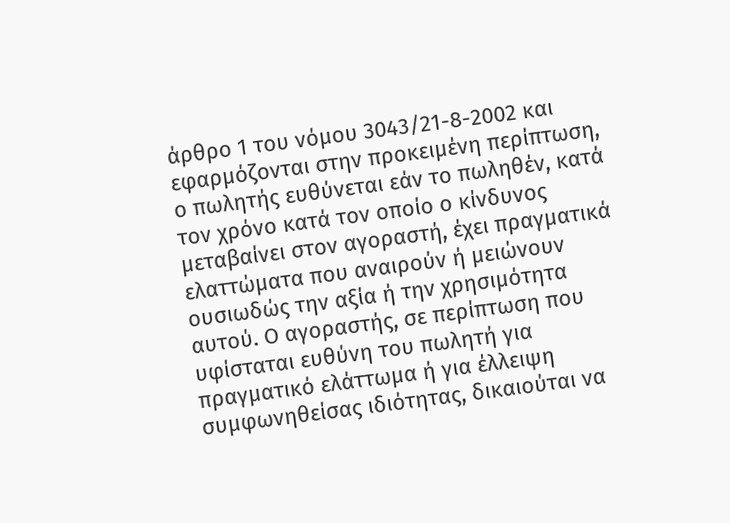άρθρο 1 του νόμου 3043/21-8-2002 και εφαρμόζονται στην προκειμένη περίπτωση, ο πωλητής ευθύνεται εάν το πωληθέν, κατά τον χρόνο κατά τον οποίο ο κίνδυνος μεταβαίνει στον αγοραστή, έχει πραγματικά ελαττώματα που αναιρούν ή μειώνουν ουσιωδώς την αξία ή την χρησιμότητα αυτού. Ο αγοραστής, σε περίπτωση που υφίσταται ευθύνη του πωλητή για πραγματικό ελάττωμα ή για έλλειψη συμφωνηθείσας ιδιότητας, δικαιούται να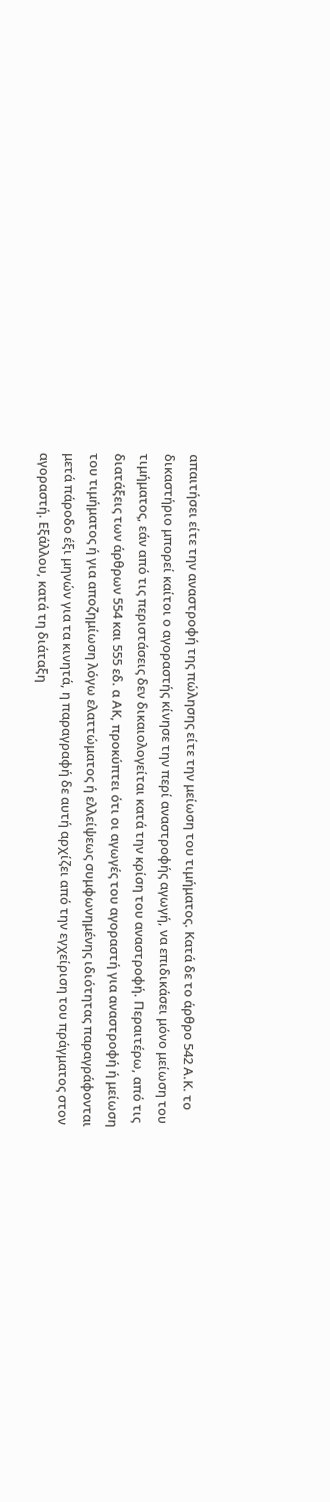απαιτήσει είτε την αναστροφή της πώλησης είτε την μείωση του τιμήματος. Κατά δε το άρθρο 542 Α.Κ. το δικαστήριο μπορεί καίτοι ο αγοραστής κίνησε την περί αναστροφής αγωγή, να επιδικάσει μόνο μείωση του τιμήματος, εάν από τις περιστάσεις δεν δικαιολογείται κατά την κρίση του αναστροφή. Περαιτέρω, από τις διατάξεις των άρθρων 554 και 555 εδ. α ΑΚ, προκύπτει ότι οι αγωγές του αγοραστή για αναστροφή ή μείωση του τιμήματος ή για αποζημίωση λόγω ελαττώματος ή ελλείψεως συμφωνημένης ιδιότητας παραγράφονται μετά πάροδο έξι μηνών για τα κινητά, η παραγραφή δε αυτή αρχίζει από την εγχείριση του πράγματος στον αγοραστή. Εξάλλου, κατά τη διάταξη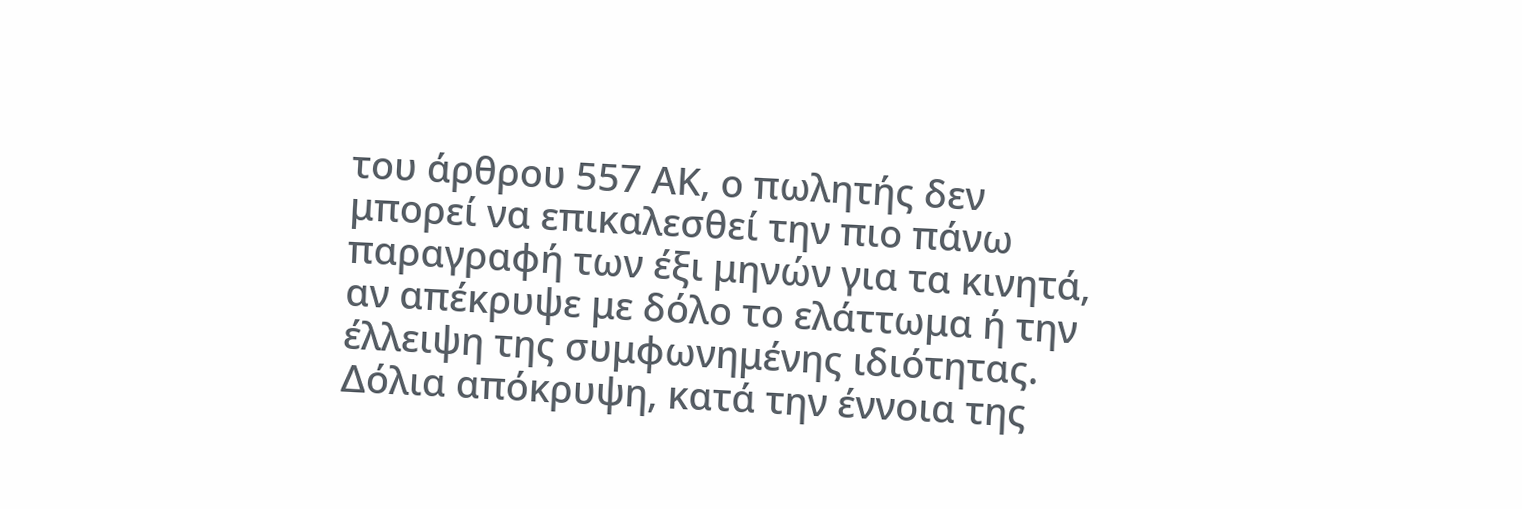του άρθρου 557 ΑΚ, ο πωλητής δεν μπορεί να επικαλεσθεί την πιο πάνω παραγραφή των έξι μηνών για τα κινητά, αν απέκρυψε με δόλο το ελάττωμα ή την έλλειψη της συμφωνημένης ιδιότητας. Δόλια απόκρυψη, κατά την έννοια της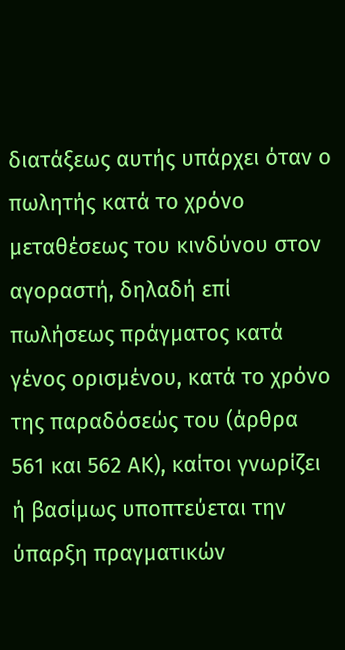διατάξεως αυτής υπάρχει όταν ο πωλητής κατά το χρόνο μεταθέσεως του κινδύνου στον αγοραστή, δηλαδή επί πωλήσεως πράγματος κατά γένος ορισμένου, κατά το χρόνο της παραδόσεώς του (άρθρα 561 και 562 ΑΚ), καίτοι γνωρίζει ή βασίμως υποπτεύεται την ύπαρξη πραγματικών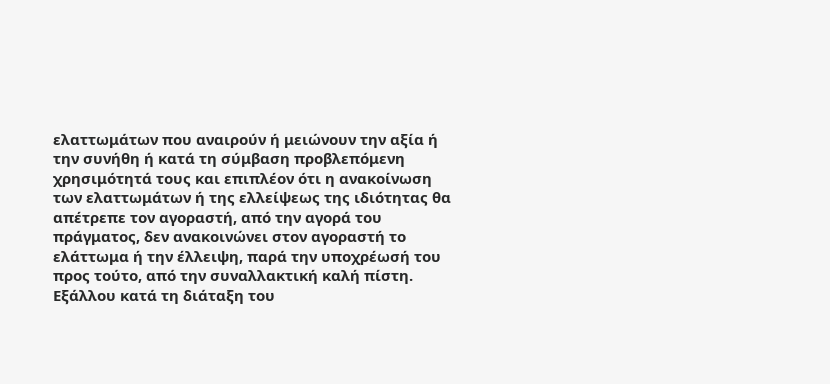ελαττωμάτων που αναιρούν ή μειώνουν την αξία ή την συνήθη ή κατά τη σύμβαση προβλεπόμενη χρησιμότητά τους και επιπλέον ότι η ανακοίνωση των ελαττωμάτων ή της ελλείψεως της ιδιότητας θα απέτρεπε τον αγοραστή, από την αγορά του πράγματος, δεν ανακοινώνει στον αγοραστή το ελάττωμα ή την έλλειψη, παρά την υποχρέωσή του προς τούτο, από την συναλλακτική καλή πίστη. Εξάλλου κατά τη διάταξη του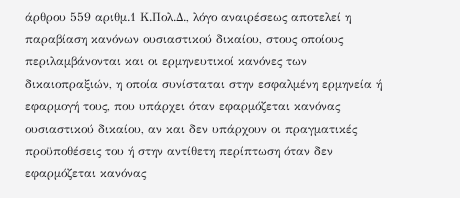άρθρου 559 αριθμ.1 Κ.Πολ.Δ., λόγο αναιρέσεως αποτελεί η παραβίαση κανόνων ουσιαστικού δικαίου, στους οποίους περιλαμβάνονται και οι ερμηνευτικοί κανόνες των δικαιοπραξιών, η οποία συνίσταται στην εσφαλμένη ερμηνεία ή εφαρμογή τους, που υπάρχει όταν εφαρμόζεται κανόνας ουσιαστικού δικαίου, αν και δεν υπάρχουν οι πραγματικές προϋποθέσεις του ή στην αντίθετη περίπτωση όταν δεν εφαρμόζεται κανόνας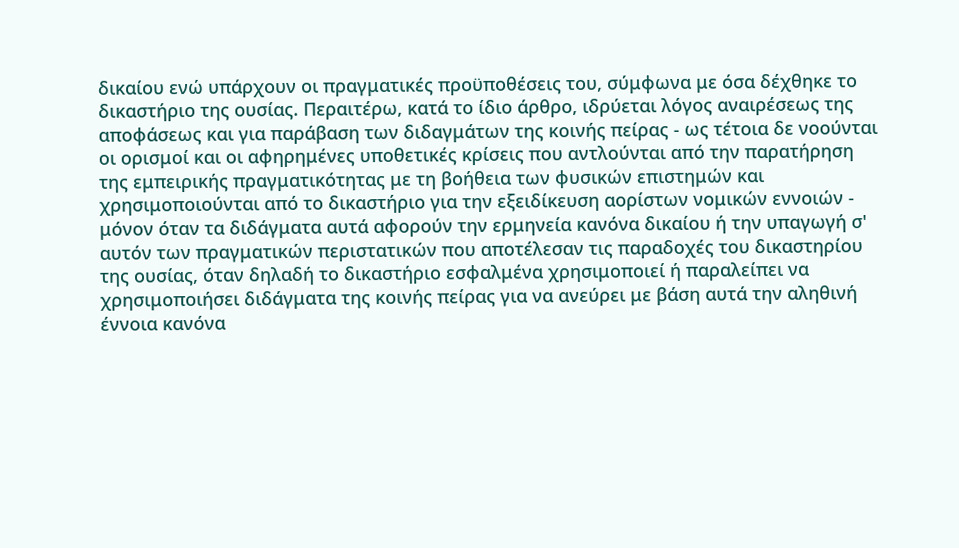δικαίου ενώ υπάρχουν οι πραγματικές προϋποθέσεις του, σύμφωνα με όσα δέχθηκε το δικαστήριο της ουσίας. Περαιτέρω, κατά το ίδιο άρθρο, ιδρύεται λόγος αναιρέσεως της αποφάσεως και για παράβαση των διδαγμάτων της κοινής πείρας - ως τέτοια δε νοούνται οι ορισμοί και οι αφηρημένες υποθετικές κρίσεις που αντλούνται από την παρατήρηση της εμπειρικής πραγματικότητας με τη βοήθεια των φυσικών επιστημών και χρησιμοποιούνται από το δικαστήριο για την εξειδίκευση αορίστων νομικών εννοιών - μόνον όταν τα διδάγματα αυτά αφορούν την ερμηνεία κανόνα δικαίου ή την υπαγωγή σ' αυτόν των πραγματικών περιστατικών που αποτέλεσαν τις παραδοχές του δικαστηρίου της ουσίας, όταν δηλαδή το δικαστήριο εσφαλμένα χρησιμοποιεί ή παραλείπει να χρησιμοποιήσει διδάγματα της κοινής πείρας για να ανεύρει με βάση αυτά την αληθινή έννοια κανόνα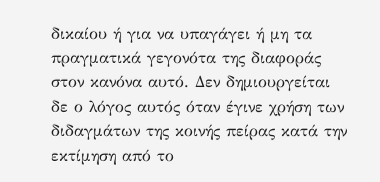δικαίου ή για να υπαγάγει ή μη τα πραγματικά γεγονότα της διαφοράς στον κανόνα αυτό. Δεν δημιουργείται δε ο λόγος αυτός όταν έγινε χρήση των διδαγμάτων της κοινής πείρας κατά την εκτίμηση από το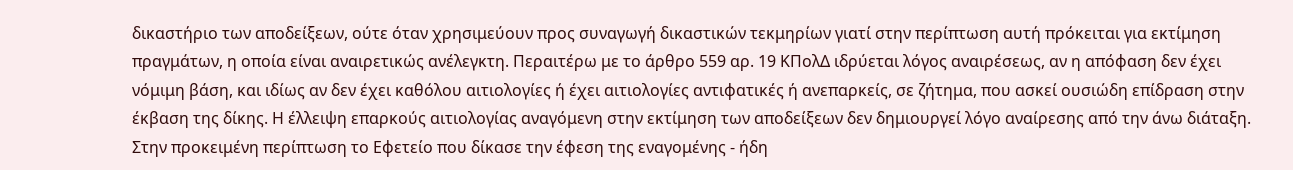δικαστήριο των αποδείξεων, ούτε όταν χρησιμεύουν προς συναγωγή δικαστικών τεκμηρίων γιατί στην περίπτωση αυτή πρόκειται για εκτίμηση πραγμάτων, η οποία είναι αναιρετικώς ανέλεγκτη. Περαιτέρω με το άρθρο 559 αρ. 19 ΚΠολΔ ιδρύεται λόγος αναιρέσεως, αν η απόφαση δεν έχει νόμιμη βάση, και ιδίως αν δεν έχει καθόλου αιτιολογίες ή έχει αιτιολογίες αντιφατικές ή ανεπαρκείς, σε ζήτημα, που ασκεί ουσιώδη επίδραση στην έκβαση της δίκης. Η έλλειψη επαρκούς αιτιολογίας αναγόμενη στην εκτίμηση των αποδείξεων δεν δημιουργεί λόγο αναίρεσης από την άνω διάταξη. Στην προκειμένη περίπτωση το Εφετείο που δίκασε την έφεση της εναγομένης - ήδη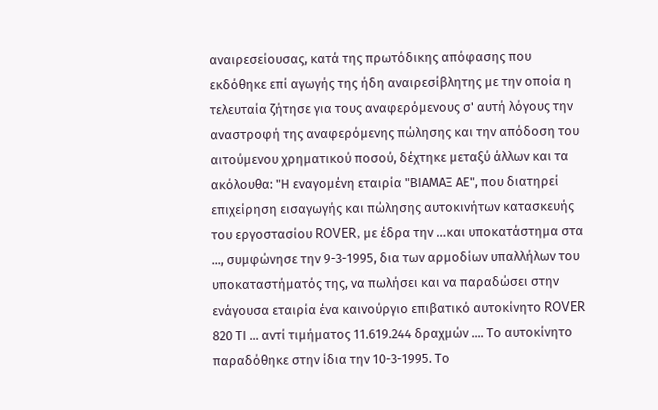αναιρεσείουσας, κατά της πρωτόδικης απόφασης που εκδόθηκε επί αγωγής της ήδη αναιρεσίβλητης με την οποία η τελευταία ζήτησε για τους αναφερόμενους σ' αυτή λόγους την αναστροφή της αναφερόμενης πώλησης και την απόδοση του αιτούμενου χρηματικού ποσού, δέχτηκε μεταξύ άλλων και τα ακόλουθα: "Η εναγομένη εταιρία "ΒΙΑΜΑΞ ΑΕ", που διατηρεί επιχείρηση εισαγωγής και πώλησης αυτοκινήτων κατασκευής του εργοστασίου ROVER, με έδρα την …και υποκατάστημα στα ..., συμφώνησε την 9-3-1995, δια των αρμοδίων υπαλλήλων του υποκαταστήματός της, να πωλήσει και να παραδώσει στην ενάγουσα εταιρία ένα καινούργιο επιβατικό αυτοκίνητο ROVER 820 ΤΙ ... αντί τιμήματος 11.619.244 δραχμών .... Το αυτοκίνητο παραδόθηκε στην ίδια την 10-3-1995. Το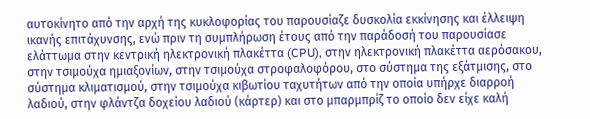αυτοκίνητο από την αρχή της κυκλοφορίας του παρουσίαζε δυσκολία εκκίνησης και έλλειψη ικανής επιτάχυνσης, ενώ πριν τη συμπλήρωση έτους από την παράδοσή του παρουσίασε ελάττωμα στην κεντρική ηλεκτρονική πλακέττα (CPU), στην ηλεκτρονική πλακέττα αερόσακου, στην τσιμούχα ημιαξονίων, στην τσιμούχα στροφαλοφόρου, στο σύστημα της εξάτμισης, στο σύστημα κλιματισμού, στην τσιμούχα κιβωτίου ταχυτήτων από την οποία υπήρχε διαρροή λαδιού, στην φλάντζα δοχείου λαδιού (κάρτερ) και στο μπαρμπρίζ το οποίο δεν είχε καλή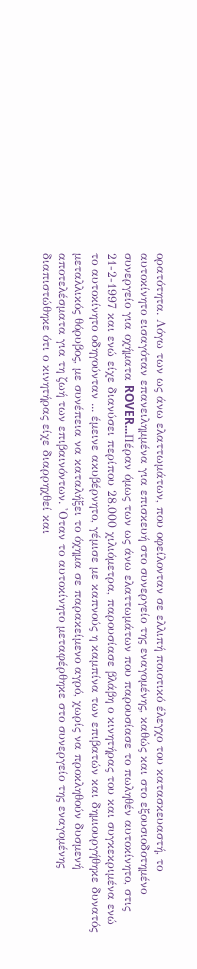ορατότητα. Λόγω των ως άνω ελαττωμάτων, που οφείλονταν σε ελλιπή ποιοτικό έλεγχο του κατασκευαστή, το αυτοκίνητο εισαγόταν επανειλημμένα για επισκευή στο συνεργείο της εναγομένης, καθώς και στο εξουσιοδοτημένο συνεργείο για οχήματα ROVER...Πέραν όμως των ως άνω ελαττωμάτων που παρουσίασε το πωληθέν αυτοκίνητο, στις 21-2-1997 και ενώ είχε διανύσει περίπου 28.000 χιλιόμετρα, παρουσίασε βλάβη ο κινητήρας του και συγκεκριμένα ενώ το αυτοκίνητο οδηγούνταν ... έμεινε ακυβέρνητο, γέμισε με καπνούς η καμπίνα των επιβατών και δημιουργήθηκε δυνατός μεταλλικός θόρυβος, με συνέπεια να καταλήξει το όχημα σε παρακείμενο αγρό, χωρίς να προκληθούν δυσμενή αποτελέσματα για τη ζωή των επιβαινόντων. 'Οταν το αυτοκίνητο μεταφέρθηκε στο συνεργείο της εναγομένης διαπιστώθηκε ότι ο κινητήρας είχε διαρρηχθεί και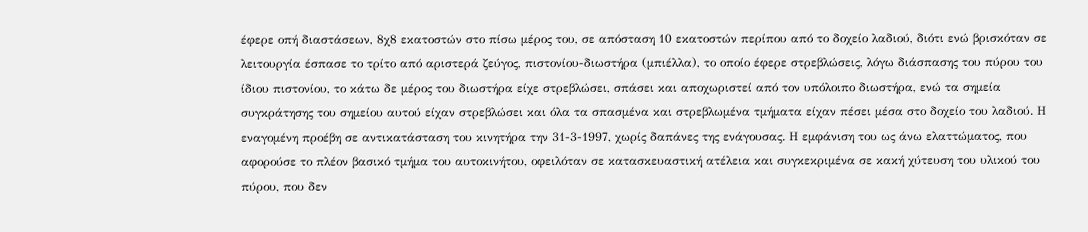έφερε οπή διαστάσεων, 8χ8 εκατοστών στο πίσω μέρος του, σε απόσταση 10 εκατοστών περίπου από το δοχείο λαδιού, διότι ενώ βρισκόταν σε λειτουργία έσπασε το τρίτο από αριστερά ζεύγος, πιστονίου-διωστήρα (μπιέλλα), το οποίο έφερε στρεβλώσεις, λόγω διάσπασης του πύρου του ίδιου πιστονίου, το κάτω δε μέρος του διωστήρα είχε στρεβλώσει, σπάσει και αποχωριστεί από τον υπόλοιπο διωστήρα, ενώ τα σημεία συγκράτησης του σημείου αυτού είχαν στρεβλώσει και όλα τα σπασμένα και στρεβλωμένα τμήματα είχαν πέσει μέσα στο δοχείο του λαδιού. Η εναγομένη προέβη σε αντικατάσταση του κινητήρα την 31-3-1997, χωρίς δαπάνες της ενάγουσας. Η εμφάνιση του ως άνω ελαττώματος, που αφορούσε το πλέον βασικό τμήμα του αυτοκινήτου, οφειλόταν σε κατασκευαστική ατέλεια και συγκεκριμένα σε κακή χύτευση του υλικού του πύρου, που δεν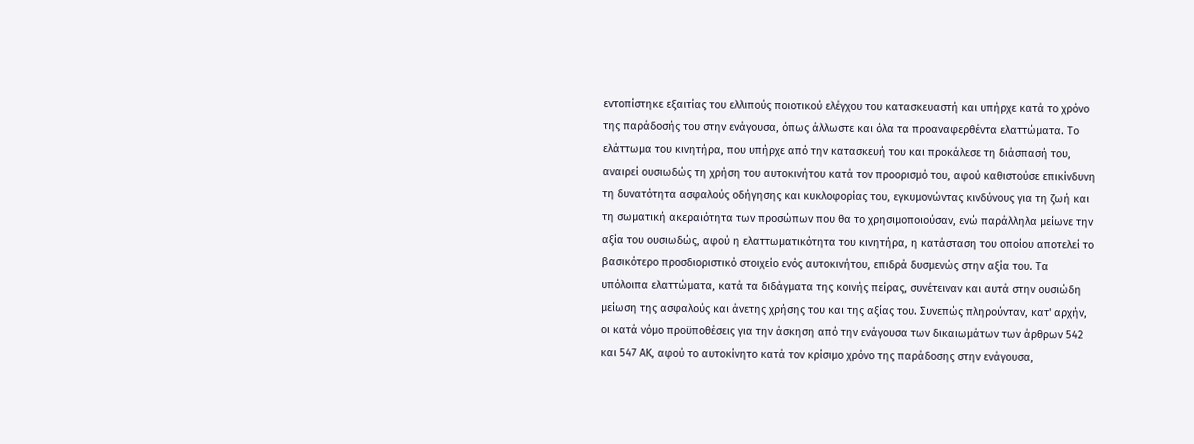εντοπίστηκε εξαιτίας του ελλιπούς ποιοτικού ελέγχου του κατασκευαστή και υπήρχε κατά το χρόνο της παράδοσής του στην ενάγουσα, όπως άλλωστε και όλα τα προαναφερθέντα ελαττώματα. Το ελάττωμα του κινητήρα, που υπήρχε από την κατασκευή του και προκάλεσε τη διάσπασή του, αναιρεί ουσιωδώς τη χρήση του αυτοκινήτου κατά τον προορισμό του, αφού καθιστούσε επικίνδυνη τη δυνατότητα ασφαλούς οδήγησης και κυκλοφορίας του, εγκυμονώντας κινδύνους για τη ζωή και τη σωματική ακεραιότητα των προσώπων που θα το χρησιμοποιούσαν, ενώ παράλληλα μείωνε την αξία του ουσιωδώς, αφού η ελαττωματικότητα του κινητήρα, η κατάσταση του οποίου αποτελεί το βασικότερο προσδιοριστικό στοιχείο ενός αυτοκινήτου, επιδρά δυσμενώς στην αξία του. Τα υπόλοιπα ελαττώματα, κατά τα διδάγματα της κοινής πείρας, συνέτειναν και αυτά στην ουσιώδη μείωση της ασφαλούς και άνετης χρήσης του και της αξίας του. Συνεπώς πληρούνταν, κατ' αρχήν, οι κατά νόμο προϋποθέσεις για την άσκηση από την ενάγουσα των δικαιωμάτων των άρθρων 542 και 547 ΑΚ, αφού το αυτοκίνητο κατά τον κρίσιμο χρόνο της παράδοσης στην ενάγουσα,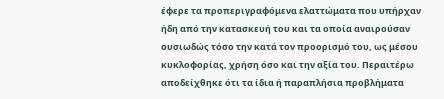έφερε τα προπεριγραφόμενα ελαττώματα που υπήρχαν ήδη από την κατασκευή του και τα οποία αναιρούσαν ουσιωδώς τόσο την κατά τον προορισμό του, ως μέσου κυκλοφορίας, χρήση όσο και την αξία του. Περαιτέρω αποδείχθηκε ότι τα ίδια ή παραπλήσια προβλήματα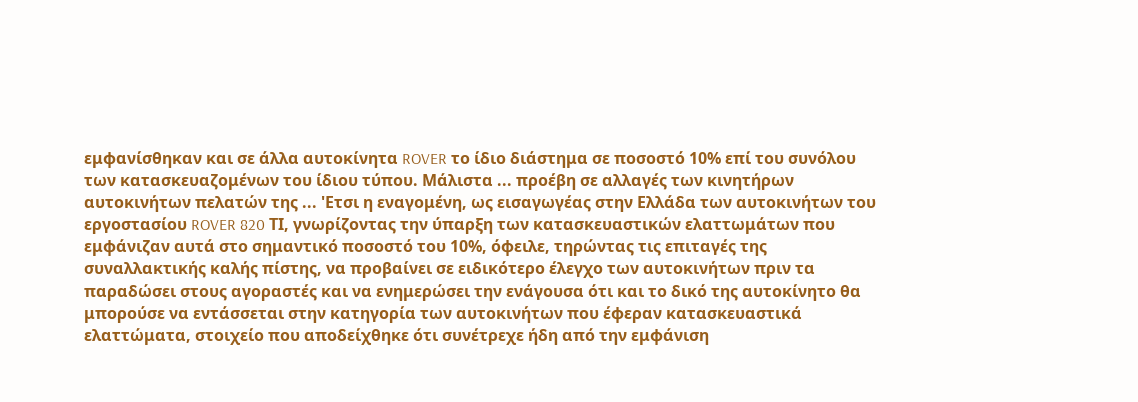εμφανίσθηκαν και σε άλλα αυτοκίνητα ROVER το ίδιο διάστημα σε ποσοστό 10% επί του συνόλου των κατασκευαζομένων του ίδιου τύπου. Μάλιστα ... προέβη σε αλλαγές των κινητήρων αυτοκινήτων πελατών της ... 'Ετσι η εναγομένη, ως εισαγωγέας στην Ελλάδα των αυτοκινήτων του εργοστασίου ROVER 820 ΤΙ, γνωρίζοντας την ύπαρξη των κατασκευαστικών ελαττωμάτων που εμφάνιζαν αυτά στο σημαντικό ποσοστό του 10%, όφειλε, τηρώντας τις επιταγές της συναλλακτικής καλής πίστης, να προβαίνει σε ειδικότερο έλεγχο των αυτοκινήτων πριν τα παραδώσει στους αγοραστές και να ενημερώσει την ενάγουσα ότι και το δικό της αυτοκίνητο θα μπορούσε να εντάσσεται στην κατηγορία των αυτοκινήτων που έφεραν κατασκευαστικά ελαττώματα, στοιχείο που αποδείχθηκε ότι συνέτρεχε ήδη από την εμφάνιση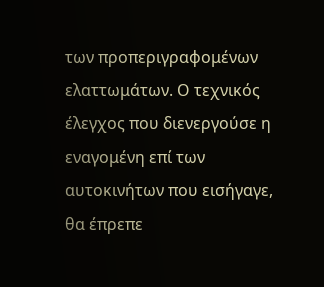των προπεριγραφομένων ελαττωμάτων. Ο τεχνικός έλεγχος που διενεργούσε η εναγομένη επί των αυτοκινήτων που εισήγαγε, θα έπρεπε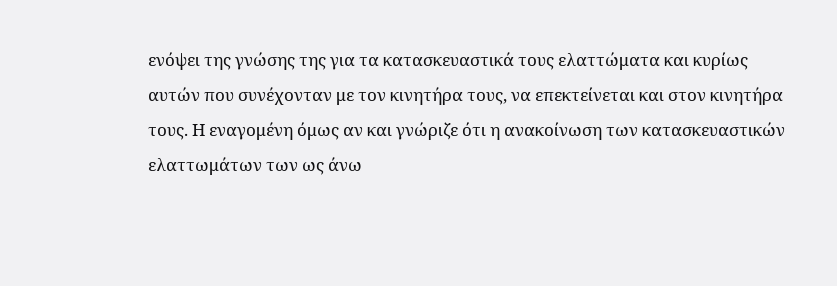ενόψει της γνώσης της για τα κατασκευαστικά τους ελαττώματα και κυρίως αυτών που συνέχονταν με τον κινητήρα τους, να επεκτείνεται και στον κινητήρα τους. Η εναγομένη όμως αν και γνώριζε ότι η ανακοίνωση των κατασκευαστικών ελαττωμάτων των ως άνω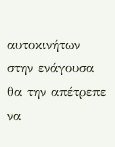αυτοκινήτων στην ενάγουσα θα την απέτρεπε να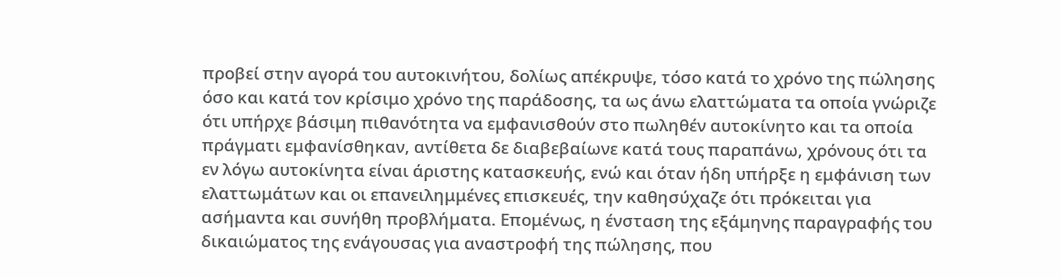προβεί στην αγορά του αυτοκινήτου, δολίως απέκρυψε, τόσο κατά το χρόνο της πώλησης όσο και κατά τον κρίσιμο χρόνο της παράδοσης, τα ως άνω ελαττώματα τα οποία γνώριζε ότι υπήρχε βάσιμη πιθανότητα να εμφανισθούν στο πωληθέν αυτοκίνητο και τα οποία πράγματι εμφανίσθηκαν, αντίθετα δε διαβεβαίωνε κατά τους παραπάνω, χρόνους ότι τα εν λόγω αυτοκίνητα είναι άριστης κατασκευής, ενώ και όταν ήδη υπήρξε η εμφάνιση των ελαττωμάτων και οι επανειλημμένες επισκευές, την καθησύχαζε ότι πρόκειται για ασήμαντα και συνήθη προβλήματα. Επομένως, η ένσταση της εξάμηνης παραγραφής του δικαιώματος της ενάγουσας για αναστροφή της πώλησης, που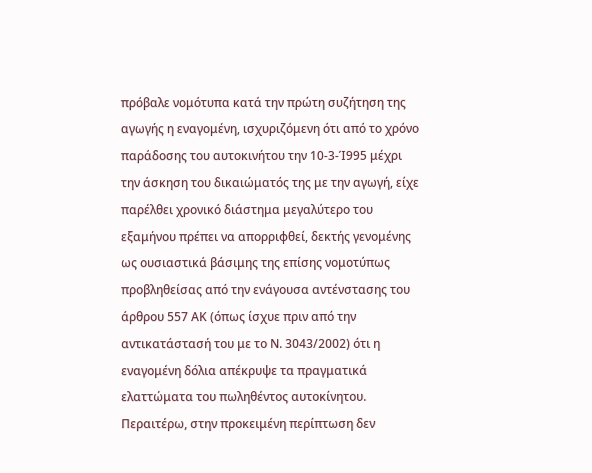πρόβαλε νομότυπα κατά την πρώτη συζήτηση της αγωγής η εναγομένη, ισχυριζόμενη ότι από το χρόνο παράδοσης του αυτοκινήτου την 10-3-Ί995 μέχρι την άσκηση του δικαιώματός της με την αγωγή, είχε παρέλθει χρονικό διάστημα μεγαλύτερο του εξαμήνου πρέπει να απορριφθεί, δεκτής γενομένης ως ουσιαστικά βάσιμης της επίσης νομοτύπως προβληθείσας από την ενάγουσα αντένστασης του άρθρου 557 ΑΚ (όπως ίσχυε πριν από την αντικατάστασή του με το Ν. 3043/2002) ότι η εναγομένη δόλια απέκρυψε τα πραγματικά ελαττώματα του πωληθέντος αυτοκίνητου. Περαιτέρω, στην προκειμένη περίπτωση δεν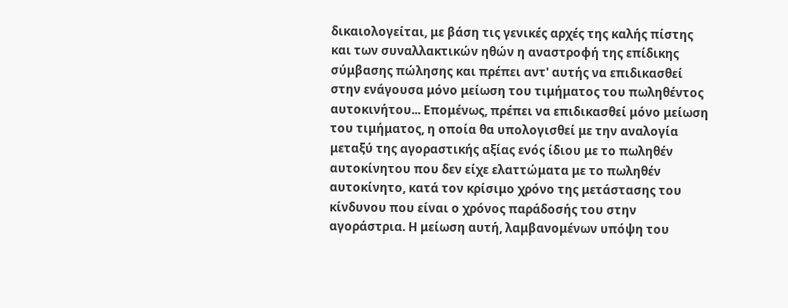δικαιολογείται, με βάση τις γενικές αρχές της καλής πίστης και των συναλλακτικών ηθών η αναστροφή της επίδικης σύμβασης πώλησης και πρέπει αντ' αυτής να επιδικασθεί στην ενάγουσα μόνο μείωση του τιμήματος του πωληθέντος αυτοκινήτου... Επομένως, πρέπει να επιδικασθεί μόνο μείωση του τιμήματος, η οποία θα υπολογισθεί με την αναλογία μεταξύ της αγοραστικής αξίας ενός ίδιου με το πωληθέν αυτοκίνητου που δεν είχε ελαττώματα με το πωληθέν αυτοκίνητο, κατά τον κρίσιμο χρόνο της μετάστασης του κίνδυνου που είναι ο χρόνος παράδοσής του στην αγοράστρια. Η μείωση αυτή, λαμβανομένων υπόψη του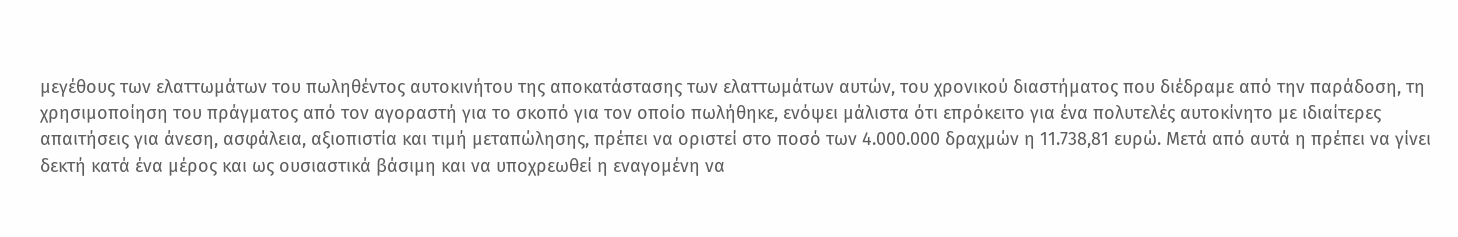μεγέθους των ελαττωμάτων του πωληθέντος αυτοκινήτου της αποκατάστασης των ελαττωμάτων αυτών, του χρονικού διαστήματος που διέδραμε από την παράδοση, τη χρησιμοποίηση του πράγματος από τον αγοραστή για το σκοπό για τον οποίο πωλήθηκε, ενόψει μάλιστα ότι επρόκειτο για ένα πολυτελές αυτοκίνητο με ιδιαίτερες απαιτήσεις για άνεση, ασφάλεια, αξιοπιστία και τιμή μεταπώλησης, πρέπει να οριστεί στο ποσό των 4.000.000 δραχμών η 11.738,81 ευρώ. Μετά από αυτά η πρέπει να γίνει δεκτή κατά ένα μέρος και ως ουσιαστικά βάσιμη και να υποχρεωθεί η εναγομένη να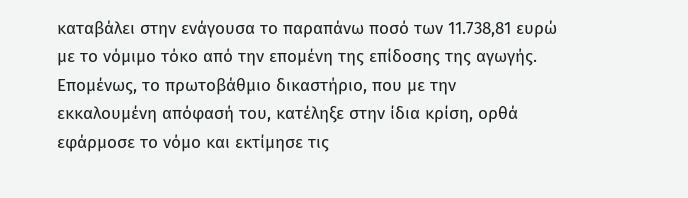καταβάλει στην ενάγουσα το παραπάνω ποσό των 11.738,81 ευρώ με το νόμιμο τόκο από την επομένη της επίδοσης της αγωγής. Επομένως, το πρωτοβάθμιο δικαστήριο, που με την εκκαλουμένη απόφασή του, κατέληξε στην ίδια κρίση, ορθά εφάρμοσε το νόμο και εκτίμησε τις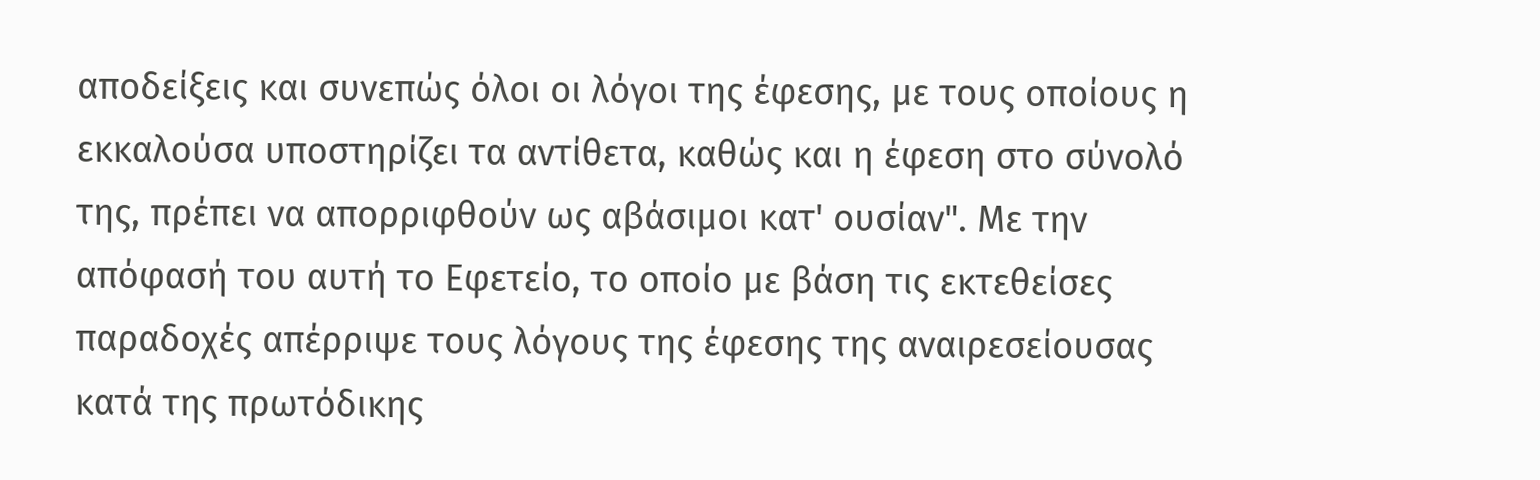αποδείξεις και συνεπώς όλοι οι λόγοι της έφεσης, με τους οποίους η εκκαλούσα υποστηρίζει τα αντίθετα, καθώς και η έφεση στο σύνολό της, πρέπει να απορριφθούν ως αβάσιμοι κατ' ουσίαν". Με την απόφασή του αυτή το Εφετείο, το οποίο με βάση τις εκτεθείσες παραδοχές απέρριψε τους λόγους της έφεσης της αναιρεσείουσας κατά της πρωτόδικης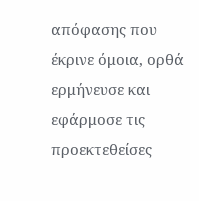απόφασης που έκρινε όμοια, ορθά ερμήνευσε και εφάρμοσε τις προεκτεθείσες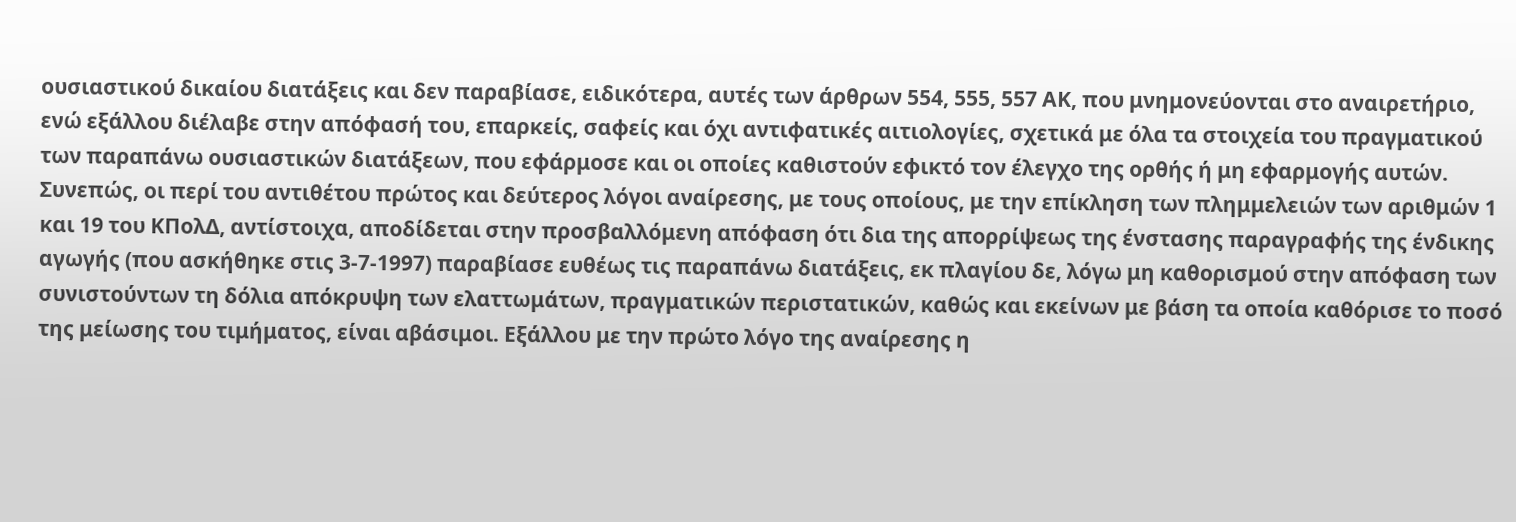ουσιαστικού δικαίου διατάξεις και δεν παραβίασε, ειδικότερα, αυτές των άρθρων 554, 555, 557 ΑΚ, που μνημονεύονται στο αναιρετήριο, ενώ εξάλλου διέλαβε στην απόφασή του, επαρκείς, σαφείς και όχι αντιφατικές αιτιολογίες, σχετικά με όλα τα στοιχεία του πραγματικού των παραπάνω ουσιαστικών διατάξεων, που εφάρμοσε και οι οποίες καθιστούν εφικτό τον έλεγχο της ορθής ή μη εφαρμογής αυτών. Συνεπώς, οι περί του αντιθέτου πρώτος και δεύτερος λόγοι αναίρεσης, με τους οποίους, με την επίκληση των πλημμελειών των αριθμών 1 και 19 του ΚΠολΔ, αντίστοιχα, αποδίδεται στην προσβαλλόμενη απόφαση ότι δια της απορρίψεως της ένστασης παραγραφής της ένδικης αγωγής (που ασκήθηκε στις 3-7-1997) παραβίασε ευθέως τις παραπάνω διατάξεις, εκ πλαγίου δε, λόγω μη καθορισμού στην απόφαση των συνιστούντων τη δόλια απόκρυψη των ελαττωμάτων, πραγματικών περιστατικών, καθώς και εκείνων με βάση τα οποία καθόρισε το ποσό της μείωσης του τιμήματος, είναι αβάσιμοι. Εξάλλου με την πρώτο λόγο της αναίρεσης η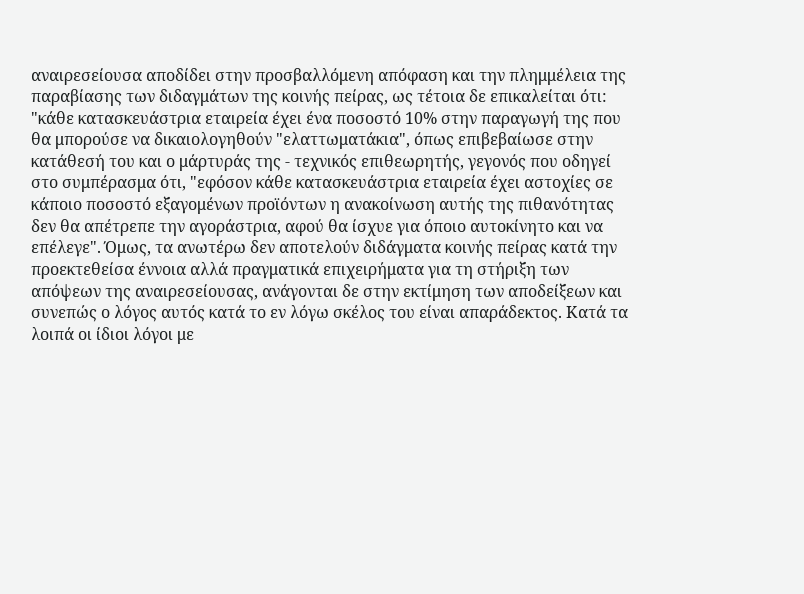αναιρεσείουσα αποδίδει στην προσβαλλόμενη απόφαση και την πλημμέλεια της παραβίασης των διδαγμάτων της κοινής πείρας, ως τέτοια δε επικαλείται ότι: "κάθε κατασκευάστρια εταιρεία έχει ένα ποσοστό 10% στην παραγωγή της που θα μπορούσε να δικαιολογηθούν "ελαττωματάκια", όπως επιβεβαίωσε στην κατάθεσή του και ο μάρτυράς της - τεχνικός επιθεωρητής, γεγονός που οδηγεί στο συμπέρασμα ότι, "εφόσον κάθε κατασκευάστρια εταιρεία έχει αστοχίες σε κάποιο ποσοστό εξαγομένων προϊόντων η ανακοίνωση αυτής της πιθανότητας δεν θα απέτρεπε την αγοράστρια, αφού θα ίσχυε για όποιο αυτοκίνητο και να επέλεγε". Όμως, τα ανωτέρω δεν αποτελούν διδάγματα κοινής πείρας κατά την προεκτεθείσα έννοια αλλά πραγματικά επιχειρήματα για τη στήριξη των απόψεων της αναιρεσείουσας, ανάγονται δε στην εκτίμηση των αποδείξεων και συνεπώς ο λόγος αυτός κατά το εν λόγω σκέλος του είναι απαράδεκτος. Κατά τα λοιπά οι ίδιοι λόγοι με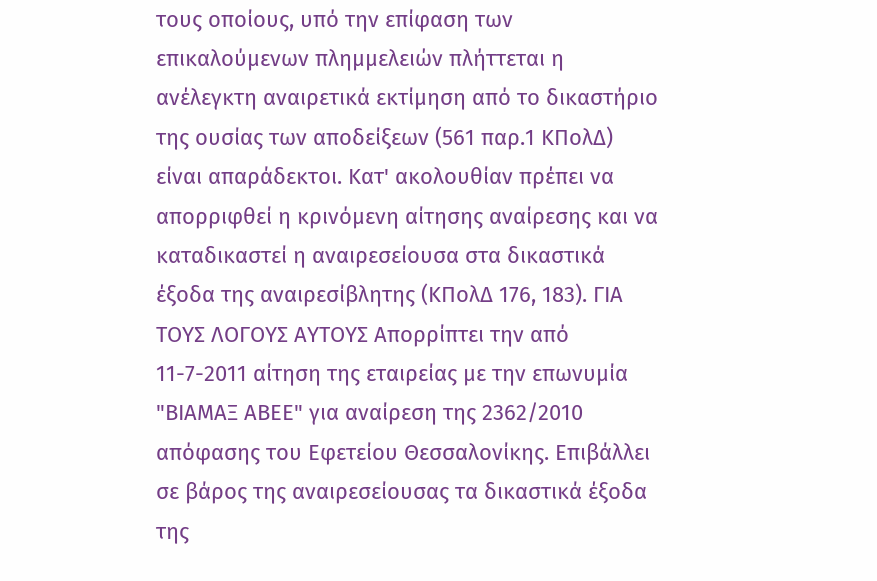τους οποίους, υπό την επίφαση των επικαλούμενων πλημμελειών πλήττεται η ανέλεγκτη αναιρετικά εκτίμηση από το δικαστήριο της ουσίας των αποδείξεων (561 παρ.1 ΚΠολΔ) είναι απαράδεκτοι. Κατ' ακολουθίαν πρέπει να απορριφθεί η κρινόμενη αίτησης αναίρεσης και να καταδικαστεί η αναιρεσείουσα στα δικαστικά έξοδα της αναιρεσίβλητης (ΚΠολΔ 176, 183). ΓΙΑ ΤΟΥΣ ΛΟΓΟΥΣ ΑΥΤΟΥΣ Απορρίπτει την από 11-7-2011 αίτηση της εταιρείας με την επωνυμία "ΒΙΑΜΑΞ ΑΒΕΕ" για αναίρεση της 2362/2010 απόφασης του Εφετείου Θεσσαλονίκης. Επιβάλλει σε βάρος της αναιρεσείουσας τα δικαστικά έξοδα της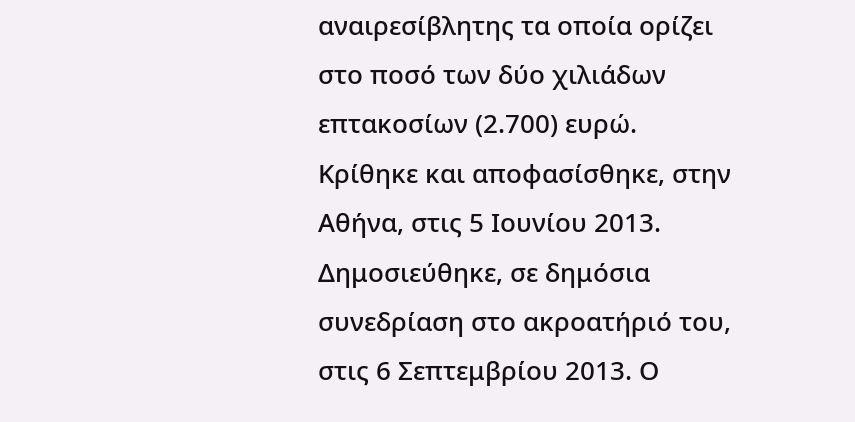αναιρεσίβλητης τα οποία ορίζει στο ποσό των δύο χιλιάδων επτακοσίων (2.700) ευρώ. Κρίθηκε και αποφασίσθηκε, στην Αθήνα, στις 5 Ιουνίου 2013. Δημοσιεύθηκε, σε δημόσια συνεδρίαση στο ακροατήριό του, στις 6 Σεπτεμβρίου 2013. Ο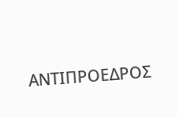ΑΝΤΙΠΡΟΕΔΡΟΣ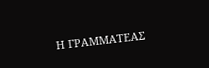Η ΓΡΑΜΜΑΤΕΑΣ